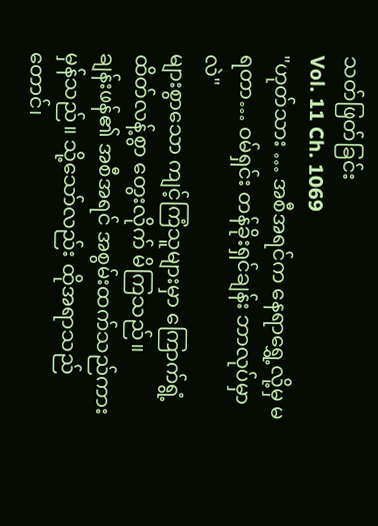သတ်ဖြတ်ခြင်း
Vol. 11 Ch. 1069
"ဟုတ်သား … အစီအရင်က နေရာရွှေ့လို့မှ မရတာ… ဝမ်ရှင်း တန်ခိုးရှင်ချန်း ဘာလုပ်မှာလဲ"
များစွာသော ကျင့်ကြံသူများမှာ ကြောက်ရွံ့ ထိတ်လန့်စွာ တွေးလိုက် မိကြသည်။
ချန်းဖန်၏ အစီအရင် အစွမ်းထက်သည်ကား မှန်သည်။ သို့သော်လည်း ထိုအရာသည် တောင်၊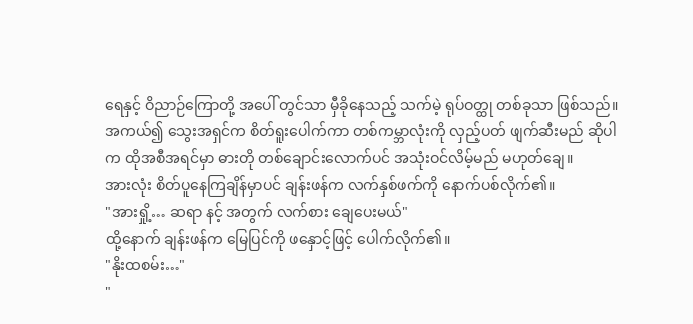ရေနှင့် ဝိညာဉ်ကြောတို့ အပေါ် တွင်သာ မှီခိုနေသည့် သက်မဲ့ ရုပ်ဝတ္ထု တစ်ခုသာ ဖြစ်သည်။ အကယ်၍ သွေးအရှင်က စိတ်ရူးပေါက်ကာ တစ်ကမ္ဘာလုံးကို လှည့်ပတ် ဖျက်ဆီးမည် ဆိုပါက ထိုအစီအရင်မှာ ဓားတို တစ်ချောင်းလောက်ပင် အသုံးဝင်လိမ့်မည် မဟုတ်ချေ။
အားလုံး စိတ်ပူနေကြချိန်မှာပင် ချန်းဖန်က လက်နှစ်ဖက်ကို နောက်ပစ်လိုက်၏။
"အားရှို့… ဆရာ နင့် အတွက် လက်စား ချေပေးမယ်"
ထို့နောက် ချန်းဖန်က မြေပြင်ကို ဖနှောင့်ဖြင့် ပေါက်လိုက်၏။
"နိုးထစမ်း…"
"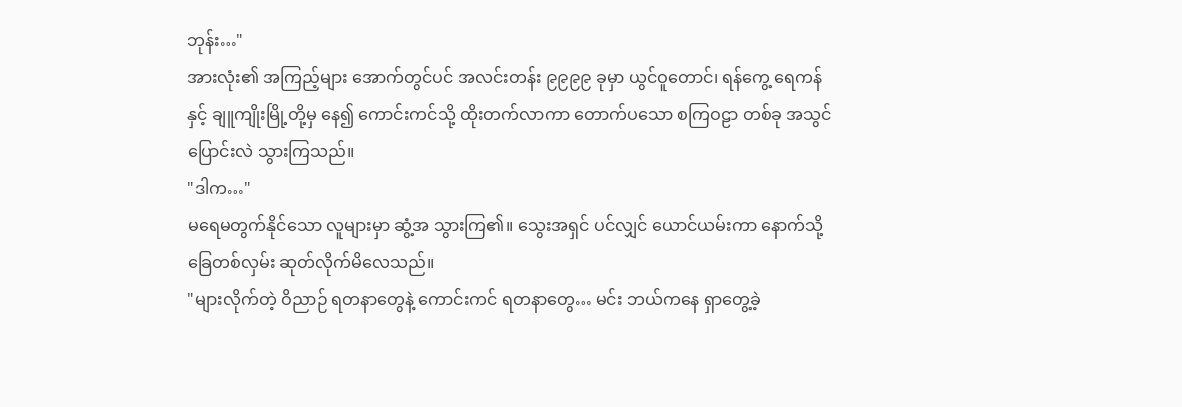ဘုန်း…"
အားလုံး၏ အကြည့်များ အောက်တွင်ပင် အလင်းတန်း ၉၉၉၉ ခုမှာ ယွင်ဝူတောင်၊ ရန်ကွေ့ ရေကန်နှင့် ချူကျိုးမြို့တို့မှ နေ၍ ကောင်းကင်သို့ ထိုးတက်လာကာ တောက်ပသော စကြဝဠာ တစ်ခု အသွင် ပြောင်းလဲ သွားကြသည်။
"ဒါက…"
မရေမတွက်နိုင်သော လူများမှာ ဆွံ့အ သွားကြ၏။ သွေးအရှင် ပင်လျှင် ယောင်ယမ်းကာ နောက်သို့ ခြေတစ်လှမ်း ဆုတ်လိုက်မိလေသည်။
"များလိုက်တဲ့ ဝိညာဉ် ရတနာတွေနဲ့ ကောင်းကင် ရတနာတွေ… မင်း ဘယ်ကနေ ရှာတွေ့ခဲ့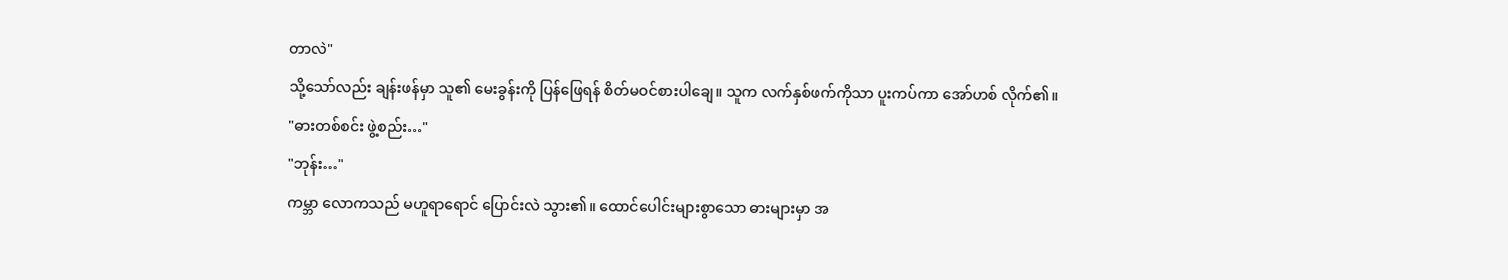တာလဲ"
သို့သော်လည်း ချန်းဖန်မှာ သူ၏ မေးခွန်းကို ပြန်ဖြေရန် စိတ်မဝင်စားပါချေ။ သူက လက်နှစ်ဖက်ကိုသာ ပူးကပ်ကာ အော်ဟစ် လိုက်၏။
"ဓားတစ်စင်း ဖွဲ့စည်း…"
"ဘုန်း…"
ကမ္ဘာ လောကသည် မဟူရာရောင် ပြောင်းလဲ သွား၏။ ထောင်ပေါင်းများစွာသော ဓားများမှာ အ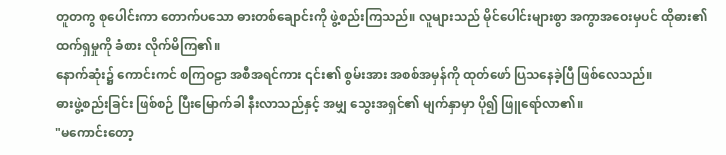တူတကွ စုပေါင်းကာ တောက်ပသော ဓားတစ်ချောင်းကို ဖွဲ့စည်းကြသည်။ လူများသည် မိုင်ပေါင်းများစွာ အကွာအဝေးမှပင် ထိုဓား၏ ထက်ရှမှုကို ခံစား လိုက်မိကြ၏။
နောက်ဆုံး၌ ကောင်းကင် စကြဝဠာ အစီအရင်ကား ၎င်း၏ စွမ်းအား အစစ်အမှန်ကို ထုတ်ဖော် ပြသနေခဲ့ပြီ ဖြစ်လေသည်။
ဓားဖွဲ့စည်းခြင်း ဖြစ်စဉ် ပြီးမြောက်ခါ နီးလာသည်နှင့် အမျှ သွေးအရှင်၏ မျက်နှာမှာ ပို၍ ဖြူရော်လာ၏။
"မကောင်းတော့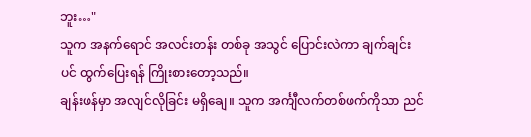ဘူး…"
သူက အနက်ရောင် အလင်းတန်း တစ်ခု အသွင် ပြောင်းလဲကာ ချက်ချင်းပင် ထွက်ပြေးရန် ကြိုးစားတော့သည်။
ချန်းဖန်မှာ အလျင်လိုခြင်း မရှိချေ။ သူက အင်္ကျီလက်တစ်ဖက်ကိုသာ ညင်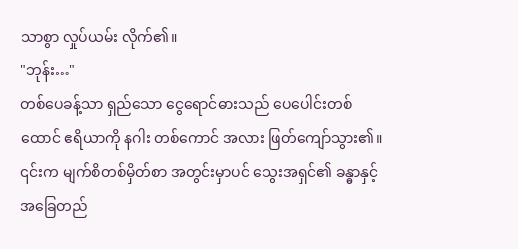သာစွာ လှုပ်ယမ်း လိုက်၏။
"ဘုန်း…"
တစ်ပေခန့်သာ ရှည်သော ငွေရောင်ဓားသည် ပေပေါင်းတစ်ထောင် ဧရိယာကို နဂါး တစ်ကောင် အလား ဖြတ်ကျော်သွား၏။ ၎င်းက မျက်စိတစ်မှိတ်စာ အတွင်းမှာပင် သွေးအရှင်၏ ခန္ဓာနှင့် အခြေတည်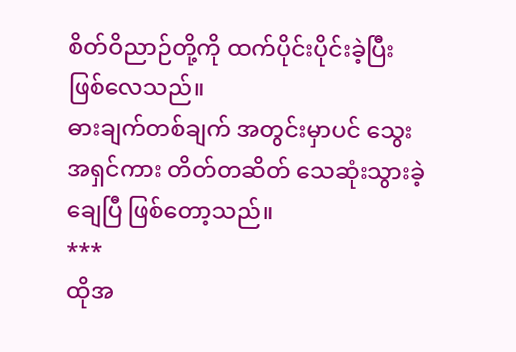စိတ်ဝိညာဉ်တို့ကို ထက်ပိုင်းပိုင်းခဲ့ပြီး ဖြစ်လေသည်။
ဓားချက်တစ်ချက် အတွင်းမှာပင် သွေးအရှင်ကား တိတ်တဆိတ် သေဆုံးသွားခဲ့ချေပြီ ဖြစ်တော့သည်။
***
ထိုအ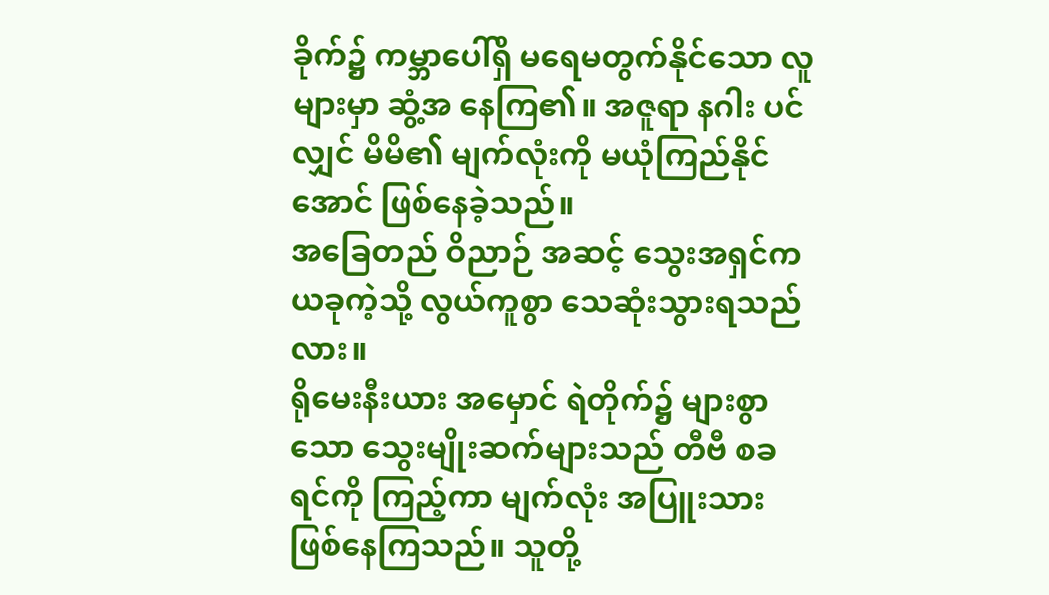ခိုက်၌ ကမ္ဘာပေါ်ရှိ မရေမတွက်နိုင်သော လူများမှာ ဆွံ့အ နေကြ၏။ အဇူရာ နဂါး ပင်လျှင် မိမိ၏ မျက်လုံးကို မယုံကြည်နိုင်အောင် ဖြစ်နေခဲ့သည်။
အခြေတည် ဝိညာဉ် အဆင့် သွေးအရှင်က ယခုကဲ့သို့ လွယ်ကူစွာ သေဆုံးသွားရသည်လား။
ရိုမေးနီးယား အမှောင် ရဲတိုက်၌ များစွာသော သွေးမျိုးဆက်များသည် တီဗီ စခရင်ကို ကြည့်ကာ မျက်လုံး အပြူးသား ဖြစ်နေကြသည်။ သူတို့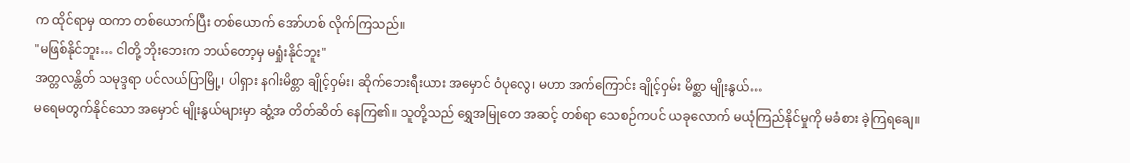က ထိုင်ရာမှ ထကာ တစ်ယောက်ပြီး တစ်ယောက် အော်ဟစ် လိုက်ကြသည်။
"မဖြစ်နိုင်ဘူး… ငါတို့ ဘိုးဘေးက ဘယ်တော့မှ မရှုံးနိုင်ဘူး"
အတ္တလန္တိတ် သမုဒ္ဒရာ ပင်လယ်ပြာမြို့၊ ပါရှား နဂါးမိစ္တာ ချိုင့်ဝှမ်း၊ ဆိုက်ဘေးရီးယား အမှောင် ဝံပုလွေ၊ မဟာ အက်ကြောင်း ချိုင့်ဝှမ်း မိစ္ဆာ မျိုးနွယ်…
မရေမတွက်နိုင်သော အမှောင် မျိုးနွယ်များမှာ ဆွံ့အ တိတ်ဆိတ် နေကြ၏။ သူတို့သည် ရွှေအမြုတေ အဆင့် တစ်ရာ သေစဉ်ကပင် ယခုလောက် မယုံကြည်နိုင်မှုကို မခံစား ခဲ့ကြရချေ။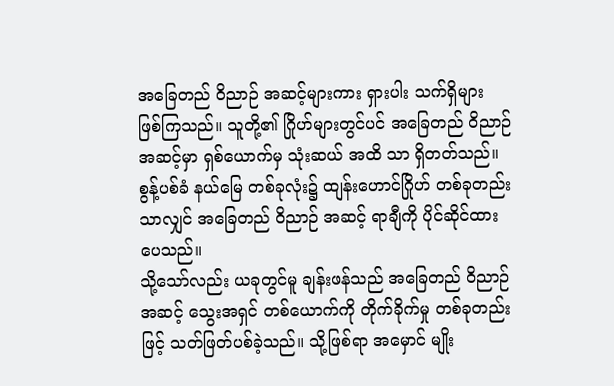အခြေတည် ဝိညာဉ် အဆင့်များကား ရှားပါး သက်ရှိများ ဖြစ်ကြသည်။ သူတို့၏ ဂြိုဟ်များတွင်ပင် အခြေတည် ဝိညာဉ် အဆင့်မှာ ရှစ်ယောက်မှ သုံးဆယ် အထိ သာ ရှိတတ်သည်။ စွန့်ပစ်ခံ နယ်မြေ တစ်ခုလုံး၌ ထျန်းဟောင်ဂြိုဟ် တစ်ခုတည်း သာလျှင် အခြေတည် ဝိညာဉ် အဆင့် ရာချီကို ပိုင်ဆိုင်ထားပေသည်။
သို့သော်လည်း ယခုတွင်မူ ချန်းဖန်သည် အခြေတည် ဝိညာဉ် အဆင့် သွေးအရှင် တစ်ယောက်ကို တိုက်ခိုက်မှု တစ်ခုတည်းဖြင့် သတ်ဖြတ်ပစ်ခဲ့သည်။ သို့ဖြစ်ရာ အမှောင် မျိုး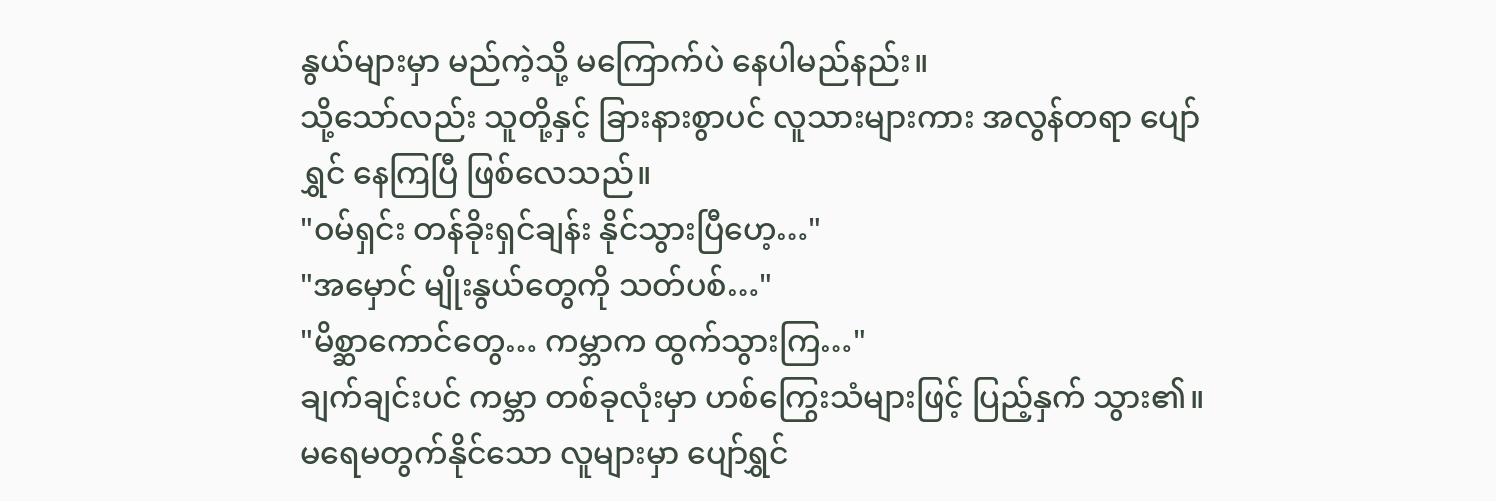နွယ်များမှာ မည်ကဲ့သို့ မကြောက်ပဲ နေပါမည်နည်း။
သို့သော်လည်း သူတို့နှင့် ခြားနားစွာပင် လူသားများကား အလွန်တရာ ပျော်ရွှင် နေကြပြီ ဖြစ်လေသည်။
"ဝမ်ရှင်း တန်ခိုးရှင်ချန်း နိုင်သွားပြီဟေ့…"
"အမှောင် မျိုးနွယ်တွေကို သတ်ပစ်…"
"မိစ္ဆာကောင်တွေ… ကမ္ဘာက ထွက်သွားကြ…"
ချက်ချင်းပင် ကမ္ဘာ တစ်ခုလုံးမှာ ဟစ်ကြွေးသံများဖြင့် ပြည့်နှက် သွား၏။ မရေမတွက်နိုင်သော လူများမှာ ပျော်ရွှင်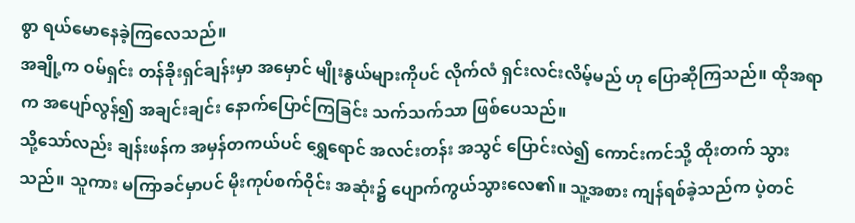စွာ ရယ်မောနေခဲ့ကြလေသည်။
အချို့က ဝမ်ရှင်း တန်ခိုးရှင်ချန်းမှာ အမှောင် မျိုးနွယ်များကိုပင် လိုက်လံ ရှင်းလင်းလိမ့်မည် ဟု ပြောဆိုကြသည်။ ထိုအရာက အပျော်လွန်၍ အချင်းချင်း နောက်ပြောင်ကြခြင်း သက်သက်သာ ဖြစ်ပေသည်။
သို့သော်လည်း ချန်းဖန်က အမှန်တကယ်ပင် ရွှေရောင် အလင်းတန်း အသွင် ပြောင်းလဲ၍ ကောင်းကင်သို့ ထိုးတက် သွားသည်။ သူကား မကြာခင်မှာပင် မိုးကုပ်စက်ဝိုင်း အဆုံး၌ ပျောက်ကွယ်သွားလေ၏။ သူ့အစား ကျန်ရစ်ခဲ့သည်က ပဲ့တင်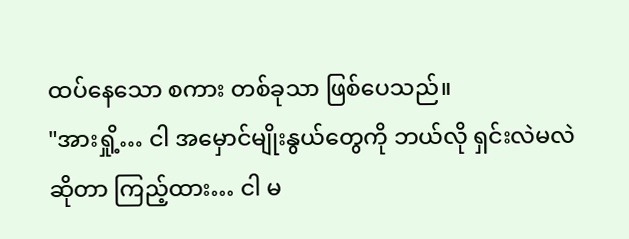ထပ်နေသော စကား တစ်ခုသာ ဖြစ်ပေသည်။
"အားရှို့… ငါ အမှောင်မျိုးနွယ်တွေကို ဘယ်လို ရှင်းလဲမလဲ ဆိုတာ ကြည့်ထား… ငါ မ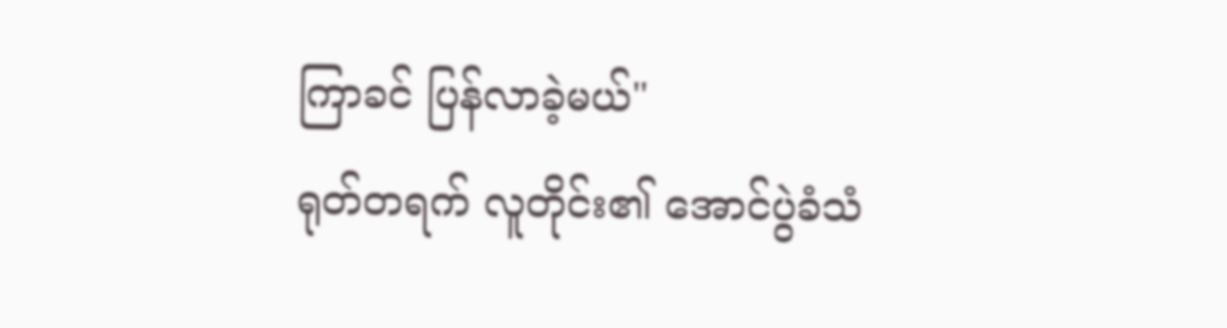ကြာခင် ပြန်လာခဲ့မယ်"
ရုတ်တရက် လူတိုင်း၏ အောင်ပွဲခံသံ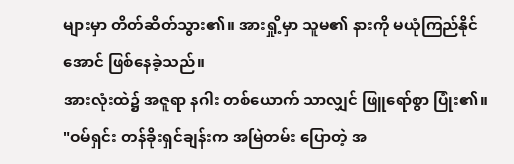များမှာ တိတ်ဆိတ်သွား၏။ အားရှို့မှာ သူမ၏ နားကို မယုံကြည်နိုင်အောင် ဖြစ်နေခဲ့သည်။
အားလုံးထဲ၌ အဇူရာ နဂါး တစ်ယောက် သာလျှင် ဖြူရော်စွာ ပြုံး၏။
"ဝမ်ရှင်း တန်ခိုးရှင်ချန်းက အမြဲတမ်း ပြောတဲ့ အ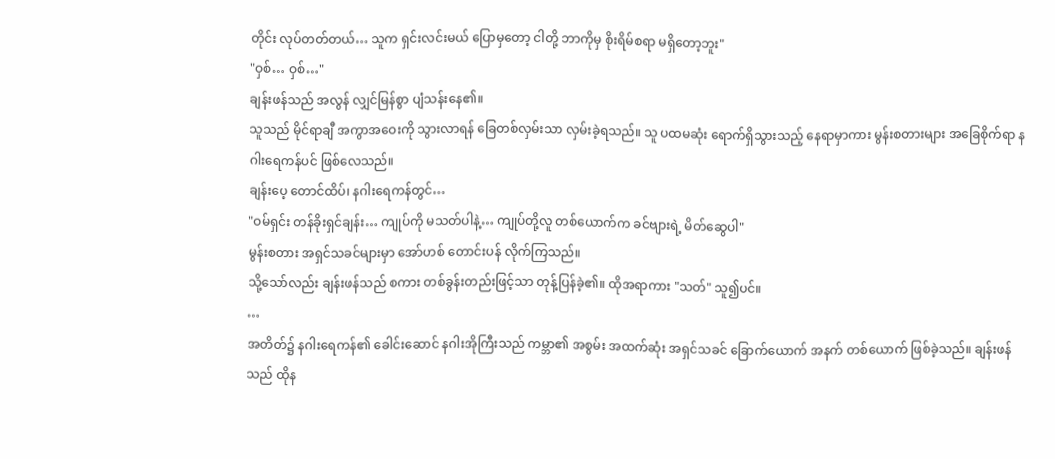တိုင်း လုပ်တတ်တယ်… သူက ရှင်းလင်းမယ် ပြောမှတော့ ငါတို့ ဘာကိုမှ စိုးရိမ်စရာ မရှိတော့ဘူး"
"ဝှစ်… ဝှစ်…"
ချန်းဖန်သည် အလွန် လျှင်မြန်စွာ ပျံသန်းနေ၏။
သူသည် မိုင်ရာချီ အကွာအဝေးကို သွားလာရန် ခြေတစ်လှမ်းသာ လှမ်းခဲ့ရသည်။ သူ ပထမဆုံး ရောက်ရှိသွားသည့် နေရာမှာကား မွန်းစတားများ အခြေစိုက်ရာ နဂါးရေကန်ပင် ဖြစ်လေသည်။
ချန်းပေ့ တောင်ထိပ်၊ နဂါးရေကန်တွင်…
"ဝမ်ရှင်း တန်ခိုးရှင်ချန်း… ကျုပ်ကို မသတ်ပါနဲ့… ကျုပ်တို့လူ တစ်ယောက်က ခင်ဗျားရဲ့ မိတ်ဆွေပါ"
မွန်းစတား အရှင်သခင်များမှာ အော်ဟစ် တောင်းပန် လိုက်ကြသည်။
သို့သော်လည်း ချန်းဖန်သည် စကား တစ်ခွန်းတည်းဖြင့်သာ တုန့်ပြန်ခဲ့၏။ ထိုအရာကား "သတ်" သူ၍ပင်။
…
အတိတ်၌ နဂါးရေကန်၏ ခေါင်းဆောင် နဂါးအိုကြီးသည် ကမ္ဘာ၏ အစွမ်း အထက်ဆုံး အရှင်သခင် ခြောက်ယောက် အနက် တစ်ယောက် ဖြစ်ခဲ့သည်။ ချန်းဖန်သည် ထိုန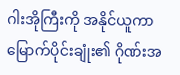ဂါးအိုကြီးကို အနိုင်ယူကာ မြောက်ပိုင်းချုံး၏ ဂိုဏ်းအ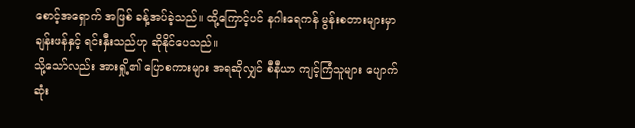စောင့်အရှောက် အဖြစ် ခန့်အပ်ခဲ့သည်။ ထို့ကြောင့်ပင် နဂါးရေကန် မွန်းစတားများမှာ ချန်းဖန်နှင့် ရင်းနှီးသည်ဟု ဆိုနိုင်ပေသည်။
သို့သော်လည်း အားရှို့၏ ပြောစကားများ အရဆိုလျှင် စီနီယာ ကျင့်ကြံသူများ ပျောက်ဆုံး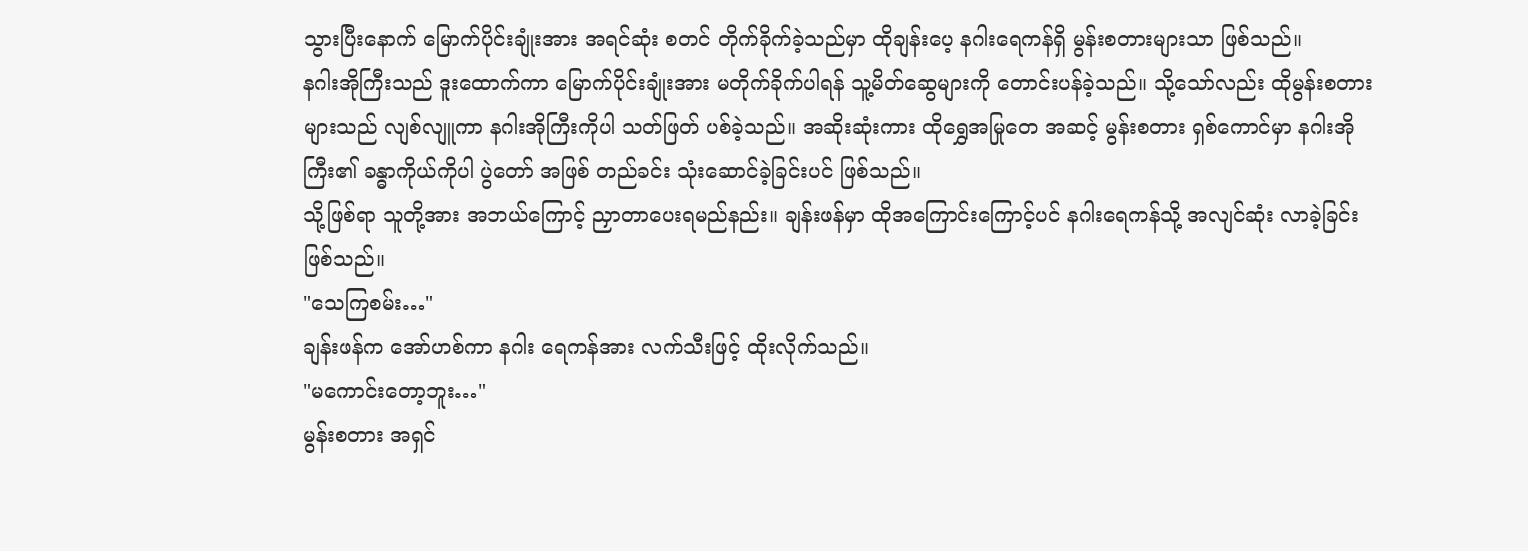သွားပြီးနောက် မြောက်ပိုင်းချုံးအား အရင်ဆုံး စတင် တိုက်ခိုက်ခဲ့သည်မှာ ထိုချန်းပေ့ နဂါးရေကန်ရှိ မွန်းစတားများသာ ဖြစ်သည်။
နဂါးအိုကြီးသည် ဒူးထောက်ကာ မြောက်ပိုင်းချုံးအား မတိုက်ခိုက်ပါရန် သူ့မိတ်ဆွေများကို တောင်းပန်ခဲ့သည်။ သို့သော်လည်း ထိုမွန်းစတားများသည် လျစ်လျူကာ နဂါးအိုကြီးကိုပါ သတ်ဖြတ် ပစ်ခဲ့သည်။ အဆိုးဆုံးကား ထိုရွှေအမြုတေ အဆင့် မွန်းစတား ရှစ်ကောင်မှာ နဂါးအိုကြီး၏ ခန္ဓာကိုယ်ကိုပါ ပွဲတော် အဖြစ် တည်ခင်း သုံးဆောင်ခဲ့ခြင်းပင် ဖြစ်သည်။
သို့ဖြစ်ရာ သူတို့အား အဘယ်ကြောင့် ညှာတာပေးရမည်နည်း။ ချန်းဖန်မှာ ထိုအကြောင်းကြောင့်ပင် နဂါးရေကန်သို့ အလျင်ဆုံး လာခဲ့ခြင်း ဖြစ်သည်။
"သေကြစမ်း…"
ချန်းဖန်က အော်ဟစ်ကာ နဂါး ရေကန်အား လက်သီးဖြင့် ထိုးလိုက်သည်။
"မကောင်းတော့ဘူး…"
မွန်းစတား အရှင်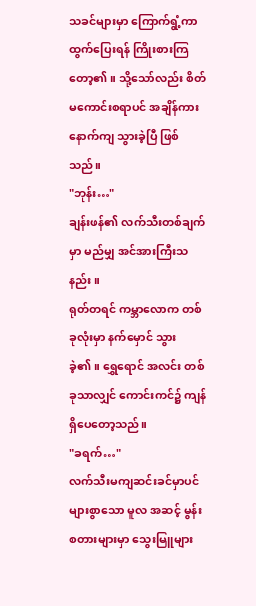သခင်များမှာ ကြောက်ရွံ့ကာ ထွက်ပြေးရန် ကြိုးစားကြတော့၏။ သို့သော်လည်း စိတ်မကောင်းစရာပင် အချိန်ကား နောက်ကျ သွားခဲ့ပြီ ဖြစ်သည်။
"ဘုန်း…"
ချန်းဖန်၏ လက်သီးတစ်ချက်မှာ မည်မျှ အင်အားကြီးသနည်း။
ရုတ်တရင် ကမ္ဘာလောက တစ်ခုလုံးမှာ နက်မှောင် သွားခဲ့၏။ ရွှေရောင် အလင်း တစ်ခုသာလျှင် ကောင်းကင်၌ ကျန်ရှိပေတော့သည်။
"ခရက်…"
လက်သီးမကျဆင်းခင်မှာပင် များစွာသော မူလ အဆင့် မွန်းစတားများမှာ သွေးမြူများ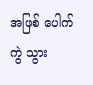အဖြစ် ပေါက်ကွဲ သွား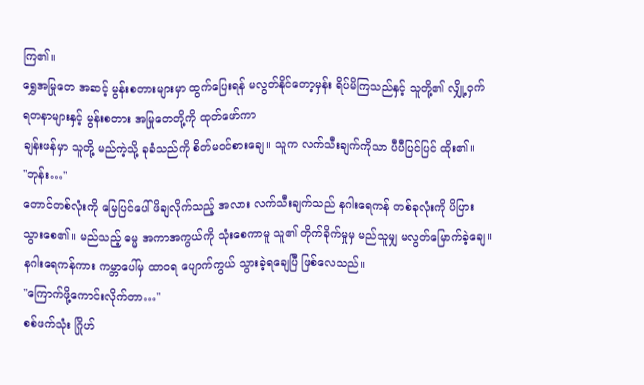ကြ၏။
ရွှေအမြုတေ အဆင့် မွန်းစတားများမှာ ထွက်ပြေးရန် မလွတ်နိုင်တော့မှန်း ရိပ်မိကြသည်နှင့် သူတို့၏ လျှို့ဝှက် ရတနာများနှင့် မွန်းစတား အမြုတေတို့ကို ထုတ်ဖော်ကာ
ချန်းဖန်မှာ သူတို့ မည်ကဲ့သို့ ခုခံသည်ကို စိတ်မဝင်စားချေ။ သူက လက်သီးချက်ကိုသာ ပီပီပြင်ပြင် ထိုး၏။
"ဘုန်း…"
တောင်တစ်လုံးကို မြေပြင်ပေါ် ဖိချလိုက်သည့် အလား လက်သီးချက်သည် နဂါးရေကန် တစ်ခုလုံးကို ပိပြားသွားစေ၏။ မည်သည့် ဓမ္မ အကာအကွယ်ကို သုံးစေကာမူ သူ၏ တိုက်ခိုက်မှုမှ မည်သူမျှ မလွတ်မြောက်ခဲ့ချေ။ နဂါးရေကန်ကား ကမ္ဘာပေါ်မှ ထာဝရ ပျောက်ကွယ် သွားခဲ့ရချေပြီ ဖြစ်လေသည်။
"ကြောက်ဖို့ကောင်းလိုက်တာ…"
စစ်ဖက်သုံး ဂြိုဟ်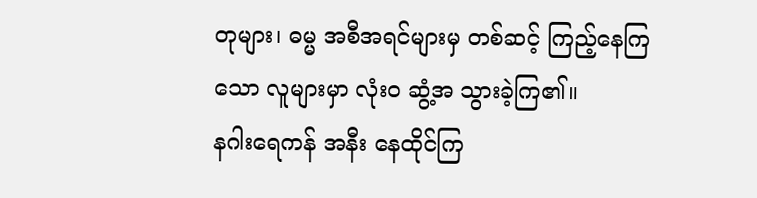တုများ၊ ဓမ္မ အစီအရင်များမှ တစ်ဆင့် ကြည့်နေကြသော လူများမှာ လုံးဝ ဆွံ့အ သွားခဲ့ကြ၏။
နဂါးရေကန် အနီး နေထိုင်ကြ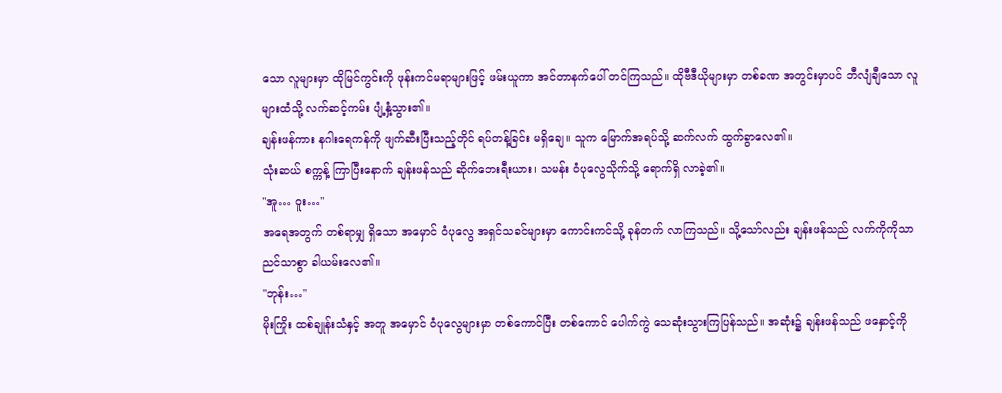သော လူများမှာ ထိုမြင်ကွင်းကို ဖုန်းကင်မရာများဖြင့် ဖမ်းယူကာ အင်တာနက်ပေါ် တင်ကြသည်။ ထိုဗီဒီယိုများမှာ တစ်ခဏ အတွင်းမှာပင် ဘီလျံချီသော လူများထံသို့ လက်ဆင့်ကမ်း ပျံ့နှံ့သွား၏။
ချန်းဖန်ကား နဂါးရေကန်ကို ဖျက်ဆီးပြီးသည့်တိုင် ရပ်တန့်ခြင်း မရှိချေ။ သူက မြောက်အရပ်သို့ ဆက်လက် ထွက်ခွာလေ၏။
သုံးဆယ် စက္ကန့် ကြာပြီးနောက် ချန်းဖန်သည် ဆိုက်ဘေးရီးယား၊ သမန်း ဝံပုလွေသိုက်သို့ ရောက်ရှိ လာခဲ့၏။
"အူ… ဝူး…"
အရေအတွက် တစ်ရာမျှ ရှိသော အမှောင် ဝံပုလွေ အရှင်သခင်များမှာ ကောင်းကင်သို့ ခုန်တက် လာကြသည်။ သို့သော်လည်း ချန်းဖန်သည် လက်ကိုကိုသာ ညင်သာစွာ ခါယမ်းလေ၏။
"ဘုန်း…"
မိုးကြိုး ထစ်ချုန်းသံနှင့် အတူ အမှောင် ဝံပုလွေများမှာ တစ်ကောင်ပြီး တစ်ကောင် ပေါက်ကွဲ သေဆုံးသွားကြပြန်သည်။ အဆုံး၌ ချန်းဖန်သည် ဖနှောင့်ကို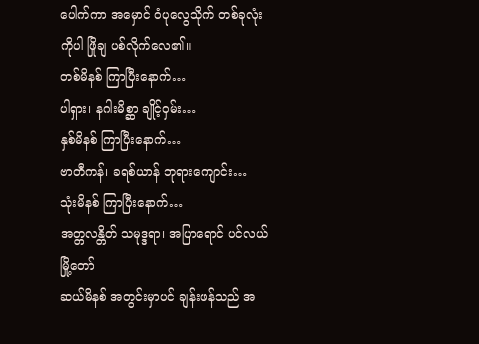ပေါက်ကာ အမှောင် ဝံပုလွေသိုက် တစ်ခုလုံးကိုပါ ဖြိုချ ပစ်လိုက်လေ၏။
တစ်မိနစ် ကြာပြီးနောက်…
ပါရှား၊ နဂါးမိစ္ဆာ ချိုင့်ဝှမ်း…
နှစ်မိနစ် ကြာပြီးနောက်…
ဗာတီကန်၊ ခရစ်ယာန် ဘုရားကျောင်း…
သုံးမိနစ် ကြာပြီးနောက်…
အတ္တလန္တိတ် သမုဒ္ဒရာ၊ အပြာရောင် ပင်လယ် မြို့တော်
ဆယ်မိနစ် အတွင်းမှာပင် ချန်းဖန်သည် အ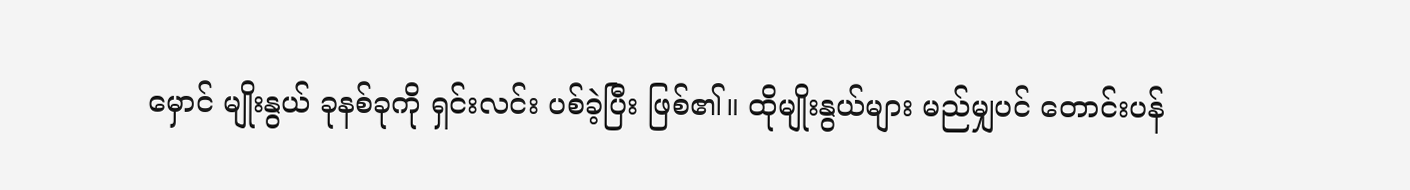မှောင် မျိုးနွယ် ခုနစ်ခုကို ရှင်းလင်း ပစ်ခဲ့ပြီး ဖြစ်၏။ ထိုမျိုးနွယ်များ မည်မျှပင် တောင်းပန်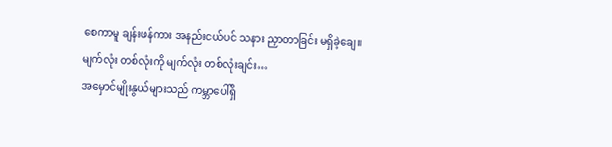စေကာမူ ချန်းဖန်ကား အနည်းငယ်ပင် သနား ညှာတာခြင်း မရှိခဲ့ချေ။
မျက်လုံး တစ်လုံးကို မျက်လုံး တစ်လုံးချင်း…
အမှောင်မျိုးနွယ်များသည် ကမ္ဘာပေါ်ရှိ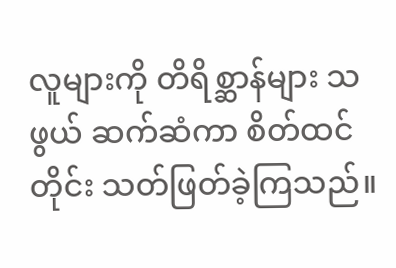လူများကို တိရိစ္ဆာန်များ သဖွယ် ဆက်ဆံကာ စိတ်ထင်တိုင်း သတ်ဖြတ်ခဲ့ကြသည်။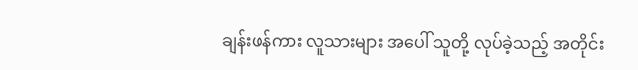ချန်းဖန်ကား လူသားများ အပေါ် သူတို့ လုပ်ခဲ့သည့် အတိုင်း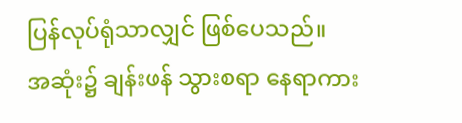ပြန်လုပ်ရုံသာလျှင် ဖြစ်ပေသည်။
အဆုံး၌ ချန်းဖန် သွားစရာ နေရာကား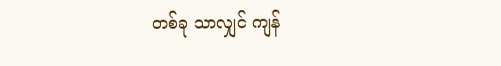တစ်ခု သာလျှင် ကျန်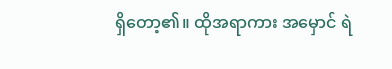ရှိတော့၏။ ထိုအရာကား အမှောင် ရဲ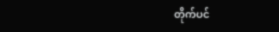တိုက်ပင်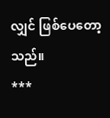လျှင် ဖြစ်ပေတော့သည်။
***